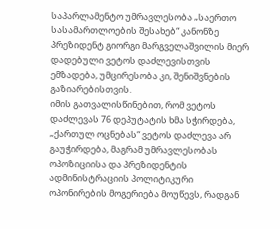საპარლამენტო უმრავლესობა „საერთო სასამართლოების შესახებ“ კანონზე პრეზიდენტ გიორგი მარგველაშვილის მიერ დადებული ვეტოს დაძლევისთვის ემზადება, უმცირესობა კი, შენიშვნების გაზიარებისთვის.
იმის გათვალისწინებით, რომ ვეტოს დაძლევას 76 დეპუტატის ხმა სჭირდება, „ქართულ ოცნებას“ ვეტოს დაძლევა არ გაუჭირდება, მაგრამ უმრავლესობას ოპოზიციისა და პრეზიდენტის ადმინისტრაციის პოლიტიკური ოპონირების მოგერიება მოუწევს, რადგან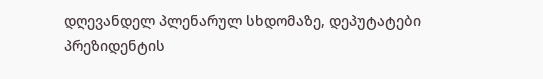დღევანდელ პლენარულ სხდომაზე, დეპუტატები პრეზიდენტის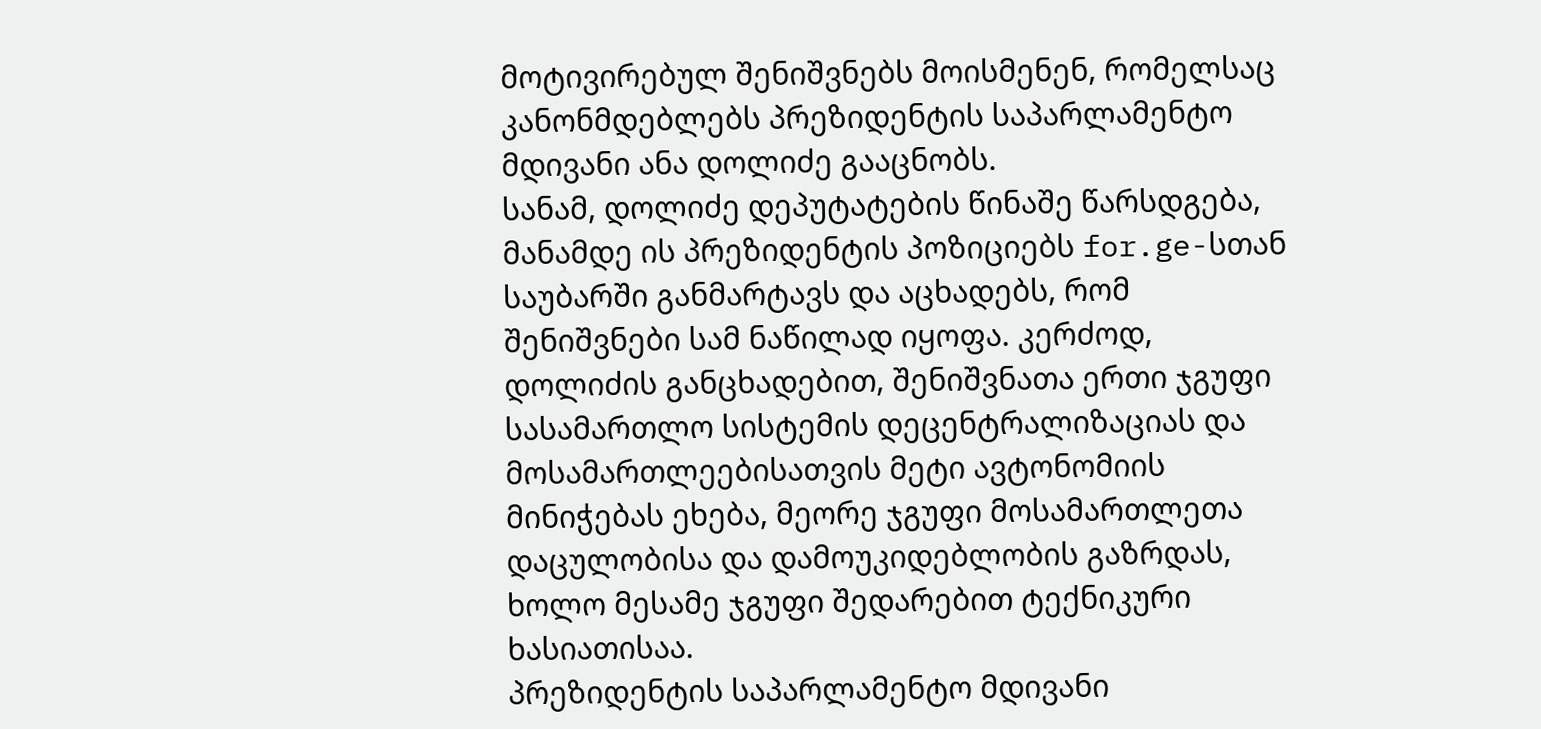მოტივირებულ შენიშვნებს მოისმენენ, რომელსაც კანონმდებლებს პრეზიდენტის საპარლამენტო მდივანი ანა დოლიძე გააცნობს.
სანამ, დოლიძე დეპუტატების წინაშე წარსდგება, მანამდე ის პრეზიდენტის პოზიციებს for.ge-სთან საუბარში განმარტავს და აცხადებს, რომ შენიშვნები სამ ნაწილად იყოფა. კერძოდ, დოლიძის განცხადებით, შენიშვნათა ერთი ჯგუფი სასამართლო სისტემის დეცენტრალიზაციას და მოსამართლეებისათვის მეტი ავტონომიის მინიჭებას ეხება, მეორე ჯგუფი მოსამართლეთა დაცულობისა და დამოუკიდებლობის გაზრდას, ხოლო მესამე ჯგუფი შედარებით ტექნიკური ხასიათისაა.
პრეზიდენტის საპარლამენტო მდივანი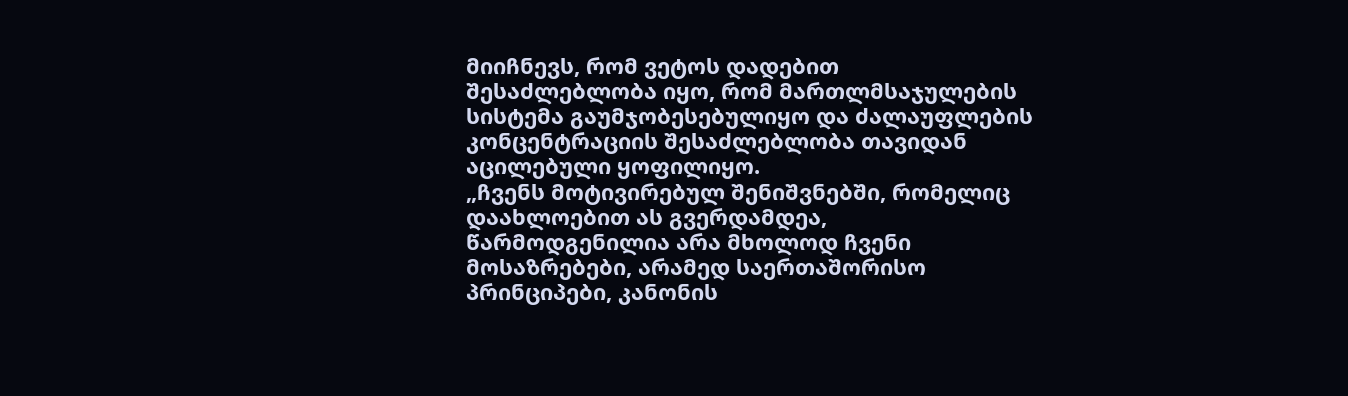მიიჩნევს, რომ ვეტოს დადებით შესაძლებლობა იყო, რომ მართლმსაჯულების სისტემა გაუმჯობესებულიყო და ძალაუფლების კონცენტრაციის შესაძლებლობა თავიდან აცილებული ყოფილიყო.
„ჩვენს მოტივირებულ შენიშვნებში, რომელიც დაახლოებით ას გვერდამდეა, წარმოდგენილია არა მხოლოდ ჩვენი მოსაზრებები, არამედ საერთაშორისო პრინციპები, კანონის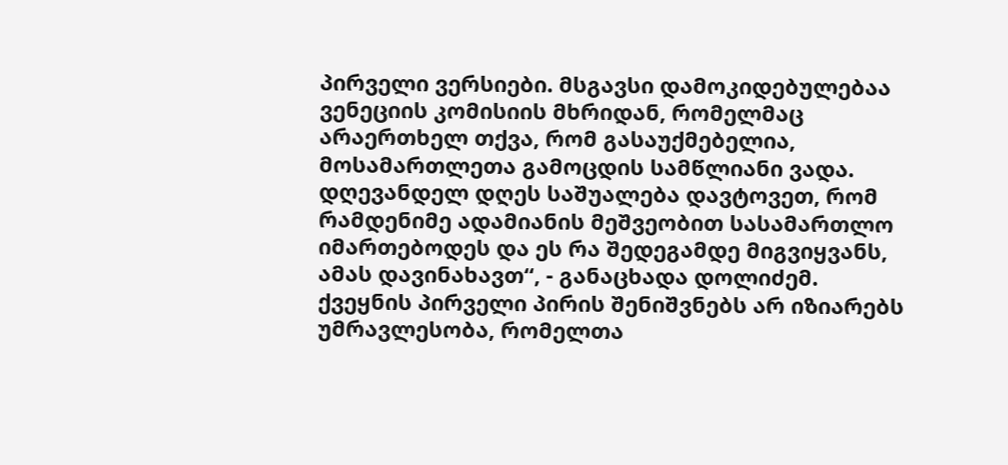პირველი ვერსიები. მსგავსი დამოკიდებულებაა ვენეციის კომისიის მხრიდან, რომელმაც არაერთხელ თქვა, რომ გასაუქმებელია, მოსამართლეთა გამოცდის სამწლიანი ვადა. დღევანდელ დღეს საშუალება დავტოვეთ, რომ რამდენიმე ადამიანის მეშვეობით სასამართლო იმართებოდეს და ეს რა შედეგამდე მიგვიყვანს, ამას დავინახავთ“, - განაცხადა დოლიძემ.
ქვეყნის პირველი პირის შენიშვნებს არ იზიარებს უმრავლესობა, რომელთა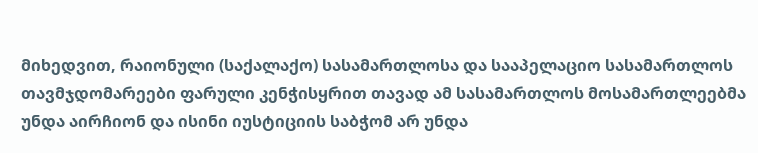მიხედვით, რაიონული (საქალაქო) სასამართლოსა და სააპელაციო სასამართლოს თავმჯდომარეები ფარული კენჭისყრით თავად ამ სასამართლოს მოსამართლეებმა უნდა აირჩიონ და ისინი იუსტიციის საბჭომ არ უნდა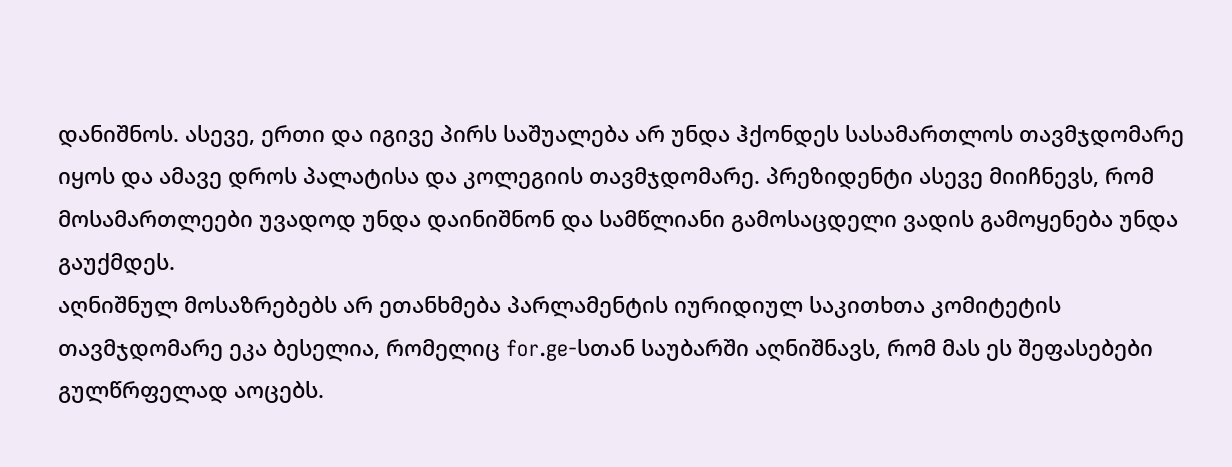დანიშნოს. ასევე, ერთი და იგივე პირს საშუალება არ უნდა ჰქონდეს სასამართლოს თავმჯდომარე იყოს და ამავე დროს პალატისა და კოლეგიის თავმჯდომარე. პრეზიდენტი ასევე მიიჩნევს, რომ მოსამართლეები უვადოდ უნდა დაინიშნონ და სამწლიანი გამოსაცდელი ვადის გამოყენება უნდა გაუქმდეს.
აღნიშნულ მოსაზრებებს არ ეთანხმება პარლამენტის იურიდიულ საკითხთა კომიტეტის თავმჯდომარე ეკა ბესელია, რომელიც for.ge-სთან საუბარში აღნიშნავს, რომ მას ეს შეფასებები გულწრფელად აოცებს.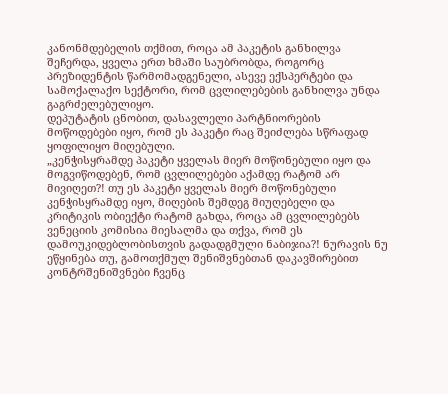კანონმდებელის თქმით, როცა ამ პაკეტის განხილვა შეჩერდა, ყველა ერთ ხმაში საუბრობდა, როგორც პრეზიდენტის წარმომადგენელი, ასევე ექსპერტები და სამოქალაქო სექტორი, რომ ცვლილებების განხილვა უნდა გაგრძელებულიყო.
დეპუტატის ცნობით, დასავლელი პარტნიორების მოწოდებები იყო, რომ ეს პაკეტი რაც შეიძლება სწრაფად ყოფილიყო მიღებული.
„კენჭისყრამდე პაკეტი ყველას მიერ მოწონებული იყო და მოგვიწოდებენ, რომ ცვლილებები აქამდე რატომ არ მივიღეთ?! თუ ეს პაკეტი ყველას მიერ მოწონებული კენჭისყრამდე იყო, მიღების შემდეგ მიუღებელი და კრიტიკის ობიექტი რატომ გახდა, როცა ამ ცვლილებებს ვენეციის კომისია მიესალმა და თქვა, რომ ეს დამოუკიდებლობისთვის გადადგმული ნაბიჯია?! ნურავის ნუ ეწყინება თუ, გამოთქმულ შენიშვნებთან დაკავშირებით კონტრშენიშვნები ჩვენც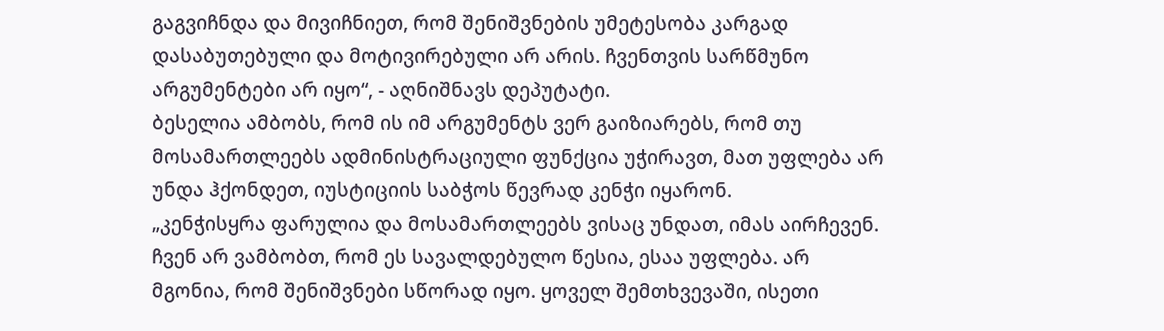გაგვიჩნდა და მივიჩნიეთ, რომ შენიშვნების უმეტესობა კარგად დასაბუთებული და მოტივირებული არ არის. ჩვენთვის სარწმუნო არგუმენტები არ იყო“, - აღნიშნავს დეპუტატი.
ბესელია ამბობს, რომ ის იმ არგუმენტს ვერ გაიზიარებს, რომ თუ მოსამართლეებს ადმინისტრაციული ფუნქცია უჭირავთ, მათ უფლება არ უნდა ჰქონდეთ, იუსტიციის საბჭოს წევრად კენჭი იყარონ.
„კენჭისყრა ფარულია და მოსამართლეებს ვისაც უნდათ, იმას აირჩევენ. ჩვენ არ ვამბობთ, რომ ეს სავალდებულო წესია, ესაა უფლება. არ მგონია, რომ შენიშვნები სწორად იყო. ყოველ შემთხვევაში, ისეთი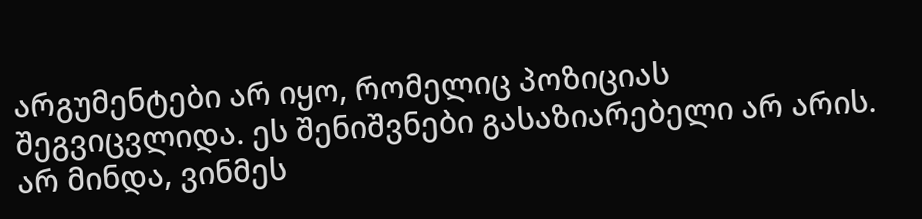არგუმენტები არ იყო, რომელიც პოზიციას შეგვიცვლიდა. ეს შენიშვნები გასაზიარებელი არ არის. არ მინდა, ვინმეს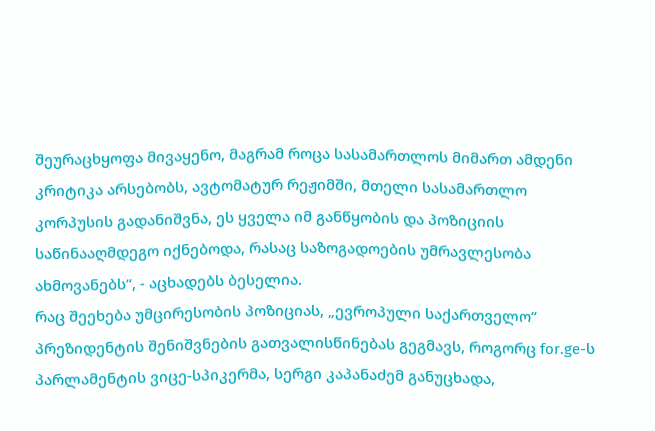შეურაცხყოფა მივაყენო, მაგრამ როცა სასამართლოს მიმართ ამდენი კრიტიკა არსებობს, ავტომატურ რეჟიმში, მთელი სასამართლო კორპუსის გადანიშვნა, ეს ყველა იმ განწყობის და პოზიციის საწინააღმდეგო იქნებოდა, რასაც საზოგადოების უმრავლესობა ახმოვანებს“, - აცხადებს ბესელია.
რაც შეეხება უმცირესობის პოზიციას, „ევროპული საქართველო“ პრეზიდენტის შენიშვნების გათვალისწინებას გეგმავს, როგორც for.ge-ს პარლამენტის ვიცე-სპიკერმა, სერგი კაპანაძემ განუცხადა,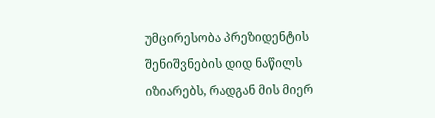უმცირესობა პრეზიდენტის შენიშვნების დიდ ნაწილს იზიარებს, რადგან მის მიერ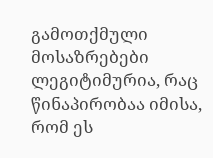გამოთქმული მოსაზრებები ლეგიტიმურია, რაც წინაპირობაა იმისა, რომ ეს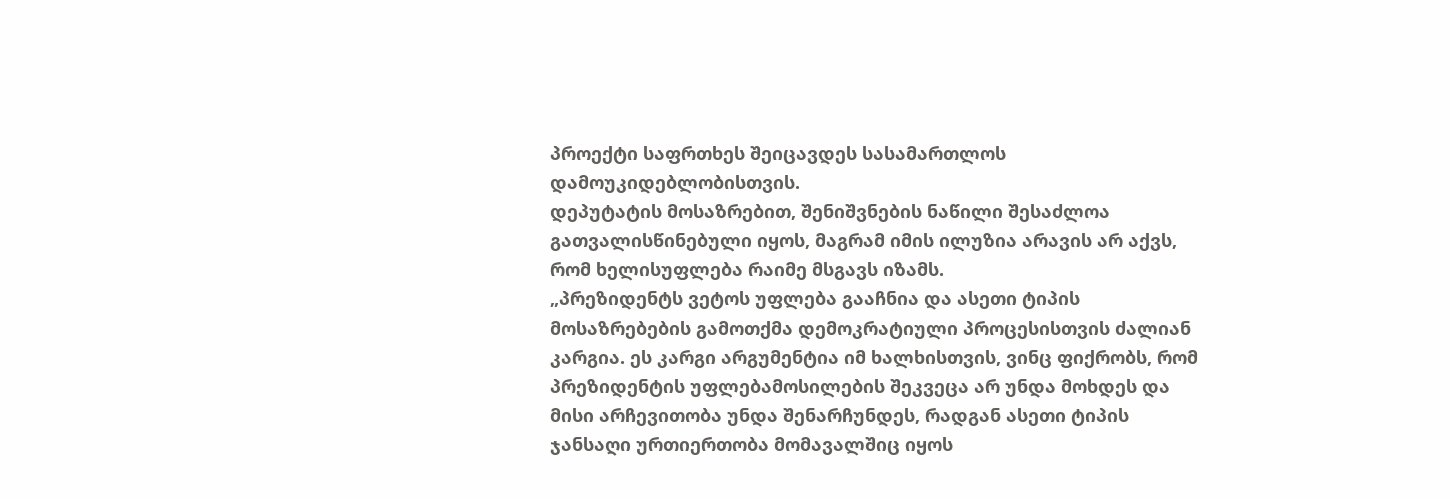პროექტი საფრთხეს შეიცავდეს სასამართლოს დამოუკიდებლობისთვის.
დეპუტატის მოსაზრებით, შენიშვნების ნაწილი შესაძლოა გათვალისწინებული იყოს, მაგრამ იმის ილუზია არავის არ აქვს, რომ ხელისუფლება რაიმე მსგავს იზამს.
„პრეზიდენტს ვეტოს უფლება გააჩნია და ასეთი ტიპის მოსაზრებების გამოთქმა დემოკრატიული პროცესისთვის ძალიან კარგია. ეს კარგი არგუმენტია იმ ხალხისთვის, ვინც ფიქრობს, რომ პრეზიდენტის უფლებამოსილების შეკვეცა არ უნდა მოხდეს და მისი არჩევითობა უნდა შენარჩუნდეს, რადგან ასეთი ტიპის ჯანსაღი ურთიერთობა მომავალშიც იყოს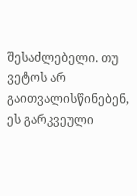შესაძლებელი. თუ ვეტოს არ გაითვალისწინებენ, ეს გარკვეული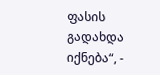ფასის გადახდა იქნება“, -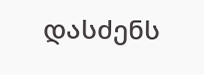დასძენს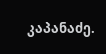კაპანაძე.